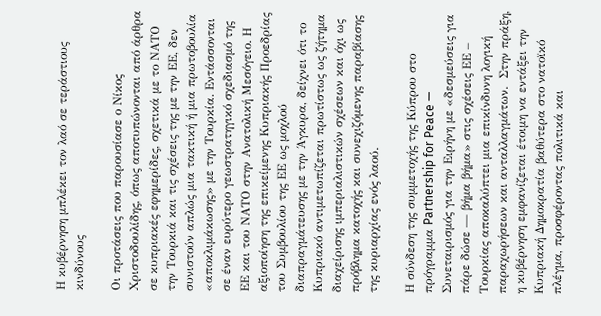Η κυβέρνηση μπλέκει τον λαό σε τεράστιους κινδύνους

Οι προτάσεις που παρουσίασε ο Νίκος Χριστοδουλίδης, όπως αποτυπώνονται από άρθρα σε κυπριακές εφημερίδες, σχετικά με το ΝΑΤΟ την Τουρκιά και τις σχέσεις της με την ΕΕ, δεν συνιστούν απλώς μια τακτική ή μια πρωτοβουλία «αποκλιμάκωσης» με την Τουρκία. Εντάσσονται σε έναν ευρύτερο γεωστρατηγικό σχεδιασμό της ΕΕ και του ΝΑΤΟ στην Ανατολική Μεσόγειο. Η αξιοποίηση της επικείμενης Κυπριακής Προεδρίας του Συμβουλίου της ΕΕ ως μοχλού διαπραγμάτευσης με την Άγκυρα, δείχνει ότι το Κυπριακό αντιμετωπίζεται πρωτίστως ως ζήτημα διαχείρισης ιμπεριαλιστικών σχέσεων και όχι ως πρόβλημα κατοχής και συνεχιζόμενης παραβίασης της κυριαρχίας ενός λαού.

Η σύνδεση της συμμετοχής της Κύπρου στο πρόγραμμα Partnership for Peace —  Συνεταιρισμός για την Ειρήνη με «δεσμεύσεις για πάρε δώσε — βήμα βήμα» στις σχέσεις ΕΕ – Τουρκίας αποκαλύπτει μια επικίνδυνη λογική παραχωρήσεων και ανταλλαγμάτων.  Στην πράξη, η κυβέρνηση εμφανίζεται έτοιμη να εντάξει την Κυπριακή Δημοκρατία βαθύτερα στο νατοϊκό πλέγμα, προσφέροντας πολιτικά και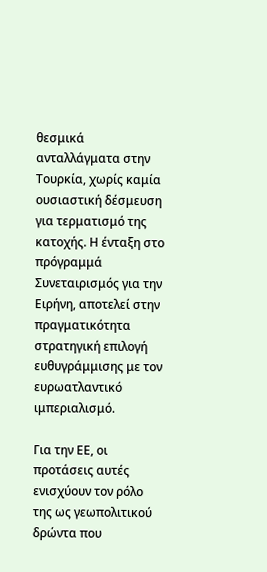θεσμικά ανταλλάγματα στην Τουρκία, χωρίς καμία ουσιαστική δέσμευση για τερματισμό της κατοχής. Η ένταξη στο πρόγραμμά Συνεταιρισμός για την Ειρήνη, αποτελεί στην πραγματικότητα στρατηγική επιλογή ευθυγράμμισης με τον ευρωατλαντικό ιμπεριαλισμό.

Για την ΕΕ, οι προτάσεις αυτές ενισχύουν τον ρόλο της ως γεωπολιτικού δρώντα που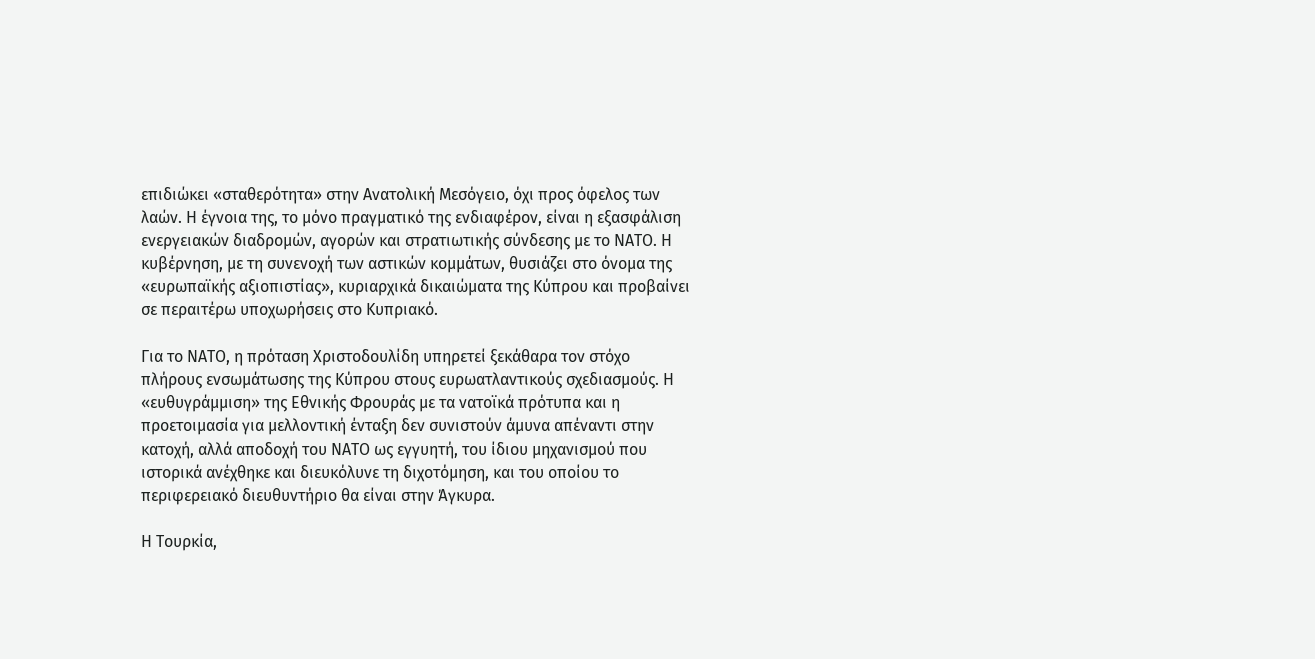επιδιώκει «σταθερότητα» στην Ανατολική Μεσόγειο, όχι προς όφελος των λαών. Η έγνοια της, το μόνο πραγματικό της ενδιαφέρον, είναι η εξασφάλιση ενεργειακών διαδρομών, αγορών και στρατιωτικής σύνδεσης με το ΝΑΤΟ. Η κυβέρνηση, με τη συνενοχή των αστικών κομμάτων, θυσιάζει στο όνομα της «ευρωπαϊκής αξιοπιστίας», κυριαρχικά δικαιώματα της Κύπρου και προβαίνει σε περαιτέρω υποχωρήσεις στο Κυπριακό.

Για το ΝΑΤΟ, η πρόταση Χριστοδουλίδη υπηρετεί ξεκάθαρα τον στόχο πλήρους ενσωμάτωσης της Κύπρου στους ευρωατλαντικούς σχεδιασμούς. Η «ευθυγράμμιση» της Εθνικής Φρουράς με τα νατοϊκά πρότυπα και η προετοιμασία για μελλοντική ένταξη δεν συνιστούν άμυνα απέναντι στην κατοχή, αλλά αποδοχή του ΝΑΤΟ ως εγγυητή, του ίδιου μηχανισμού που ιστορικά ανέχθηκε και διευκόλυνε τη διχοτόμηση, και του οποίου το περιφερειακό διευθυντήριο θα είναι στην Άγκυρα.

Η Τουρκία,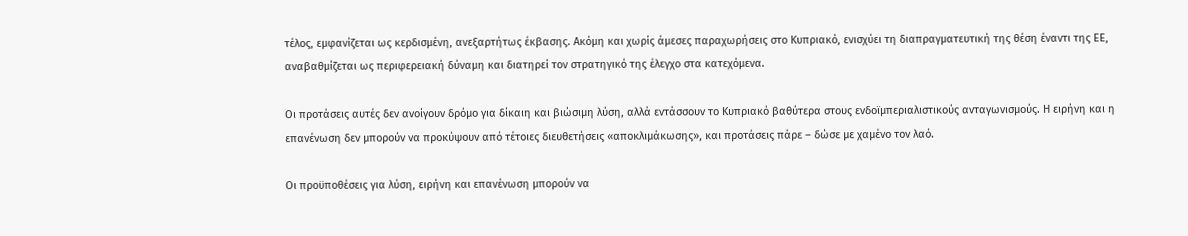τέλος, εμφανίζεται ως κερδισμένη, ανεξαρτήτως έκβασης. Ακόμη και χωρίς άμεσες παραχωρήσεις στο Κυπριακό, ενισχύει τη διαπραγματευτική της θέση έναντι της ΕΕ, αναβαθμίζεται ως περιφερειακή δύναμη και διατηρεί τον στρατηγικό της έλεγχο στα κατεχόμενα.

Οι προτάσεις αυτές δεν ανοίγουν δρόμο για δίκαιη και βιώσιμη λύση, αλλά εντάσσουν το Κυπριακό βαθύτερα στους ενδοϊμπεριαλιστικούς ανταγωνισμούς. Η ειρήνη και η επανένωση δεν μπορούν να προκύψουν από τέτοιες διευθετήσεις «αποκλιμάκωσης», και προτάσεις πάρε – δώσε με χαμένο τον λαό.

Οι προϋποθέσεις για λύση, ειρήνη και επανένωση μπορούν να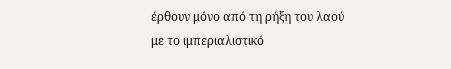έρθουν μόνο από τη ρήξη του λαού με το ιμπεριαλιστικό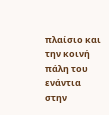πλαίσιο και την κοινή πάλη του ενάντια στην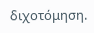διχοτόμηση.